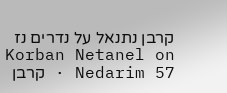קרבן נתנאל על נדרים נז
Korban Netanel on Nedarim 57 · קרבן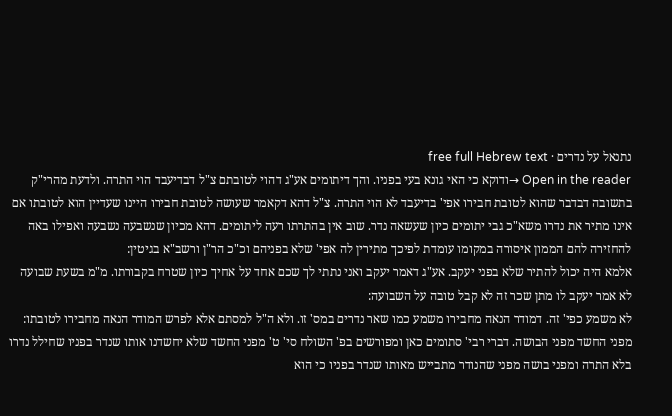נתנאל על נדרים · free full Hebrew text
Open in the reader →ודוקא כי האי גונא בעי בפניו. והך דיתומים אע"ג דהוי לטובתם צ"ל דבדיעבד הוי התרה. ולדעת מהרי"ק בתשובה דבדבר שהוא לטובת חבירו אפי' בדיעבד לא הוי התרה. צ"ל דהא דקאמר שעושה לטובת חבירו היינו שעדיין הוא לטובתו אם אינו מתיר את נדרו משא"כ גבי יתומים כיון שעשאה נדר. שוב אין בהתרתו רעה ליתומים. דהא מכיון שנשבעה נשבעה ואפילו באה להחזירה להם הממון איסורה במקומו עומדת לפיכך מתירין לה אפי' שלא בפניהם וכ"כ הר"ן ורשב"א בגיטין:
אלמא היה יכול להתיר שלא בפני יעקב. אע"ג דאמר יעקב ואני נתתי לך שכם אחד על אחיך כיון שטרח בקבורתו. מ"מ בשעת שבועה לא אמר יעקב לו מתן שכר זה לא קבל טובה על השבועה:
לא משמע כפי' זה. דמודר הנאה מחבירו משמע כמו שאר נדרים במס' זו. ולא ה"ל למסתם אלא לפרש המודר הנאה מחבירו לטובתו:
מפני החשד מפני הבושה. דברי רבי' סתומים כאן ומפורשים בפ' השולח סי' ט' מפני החשד שלא יחשדנו אותו שנדר בפניו שחילל נדרו בלא התרה ומפני בושה מפני שהנודר מתבייש מאותו שנדר בפניו כי הוא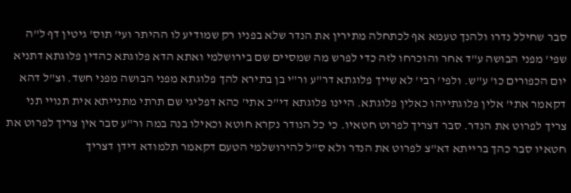סבר שחילל נדרו ולהנך טעמא אף לכתחלה מתירין את הנדר שלא בפניו רק שמודיע לו ההיתר ועי' תוס' גיטין דף ל"ה שפי' מפני הבושה ע"ד אחר והוכרחו לזה כדי לפרש מה שמסיים שם בירושלמי ואתא הדא פלוגתא כהדין פלוגתא דתניא יום הכפורים כו' ע"ש. ולפי' רבי' לא שייך פלוגתא דר"ע ור"י בן בתירא להך פלוגתא מפני הבושה מפני חשד. וצ"ל דהא דקאמר אתי' אלין פלוגתייהו כאלין פלוגתא. היינו פלוגתא די"כ אתי' כהא דפליגי שם תרתי מתנייתא אית תנויי תני צריך לפרוט את הנדר. סבר דצריך לפרוט חטאיו. כי כל הנודר נקרא חוטא וכאילו בנה במה ור"ע סבר אין צריך לפרוט את חטאיו סבר כהך ברייתא דא"צ לפרוט את הנדר ולא ס"ל להירושלמי הטעם דקאמר תלמודא דידן דצריך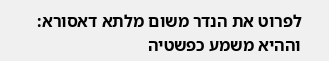לפרוט את הנדר משום מלתא דאסורא:
וההיא משמע כפשטיה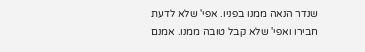שנדר הנאה ממנו בפניו. אפי' שלא לדעת חבירו ואפי' שלא קבל טובה ממנו. אמנם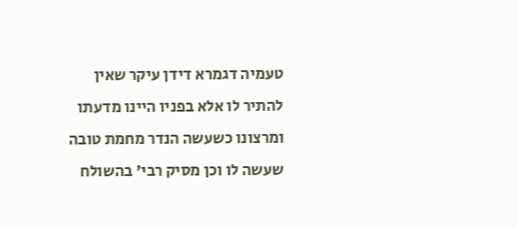טעמיה דגמרא דידן עיקר שאין להתיר לו אלא בפניו היינו מדעתו ומרצונו כשעשה הנדר מחמת טובה שעשה לו וכן מסיק רבי' בהשולח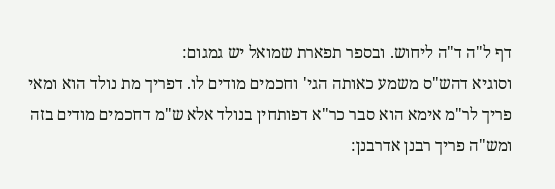דף ל"ה ד"ה ליחוש. ובספר תפארת שמואל יש גמגום:
וסוגיא דהש"ס משמע כאותה הגי' וחכמים מודים לו. דפריך מת נולד הוא ומאי פריך לר"מ אימא הוא סבר כר"א דפותחין בנולד אלא ש"מ דחכמים מודים בזה ומש"ה פריך רבנן אדרבנן: